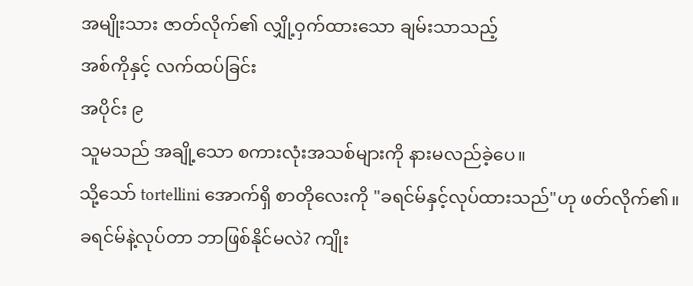အမျိုးသား ဇာတ်လိုက်၏ လျှို့ဝှက်ထားသော ချမ်းသာသည့်
အစ်ကိုနှင့် လက်ထပ်ခြင်း
အပိုင်း ၉
သူမသည် အချို့သော စကားလုံးအသစ်များကို နားမလည်ခဲ့ပေ။
သို့သော် tortellini အောက်ရှိ စာတိုလေးကို "ခရင်မ်နှင့်လုပ်ထားသည်"ဟု ဖတ်လိုက်၏။
ခရင်မ်နဲ့လုပ်တာ ဘာဖြစ်နိုင်မလဲ? ကျိုး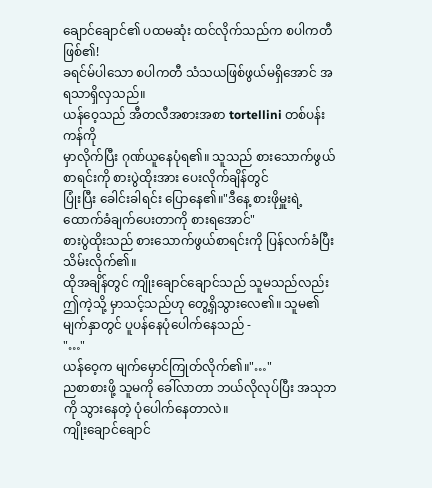ချောင်ချောင်၏ ပထမဆုံး ထင်လိုက်သည်က စပါကတီ ဖြစ်၏!
ခရင်မ်ပါသော စပါကတီ သံသယဖြစ်ဖွယ်မရှိအောင် အရသာရှိလှသည်။
ယန်ဝေ့သည် အီတလီအစားအစာ tortellini တစ်ပန်းကန်ကို
မှာလိုက်ပြီး ဂုဏ်ယူနေပုံရ၏။ သူသည် စားသောက်ဖွယ်စာရင်းကို စားပွဲထိုးအား ပေးလိုက်ချိန်တွင်
ပြုံးပြီး ခေါင်းခါရင်း ပြောနေ၏။"ဒီနေ့ စားဖိုမှူးရဲ့ ထောက်ခံချက်ပေးတာကို စားရအောင်"
စားပွဲထိုးသည် စားသောက်ဖွယ်စာရင်းကို ပြန်လက်ခံပြီး
သိမ်းလိုက်၏။
ထိုအချိန်တွင် ကျိုးချောင်ချောင်သည် သူမသည်လည်း
ဤကဲ့သို့ မှာသင့်သည်ဟု တွေ့ရှိသွားလေ၏။ သူမ၏ မျက်နှာတွင် ပူပန်နေပုံပေါက်နေသည် -
"…"
ယန်ဝေ့က မျက်မှောင်ကြုတ်လိုက်၏။"…"
ညစာစားဖို့ သူမကို ခေါ်လာတာ ဘယ်လိုလုပ်ပြီး အသုဘကို သွားနေတဲ့ ပုံပေါက်နေတာလဲ။
ကျိုးချောင်ချောင်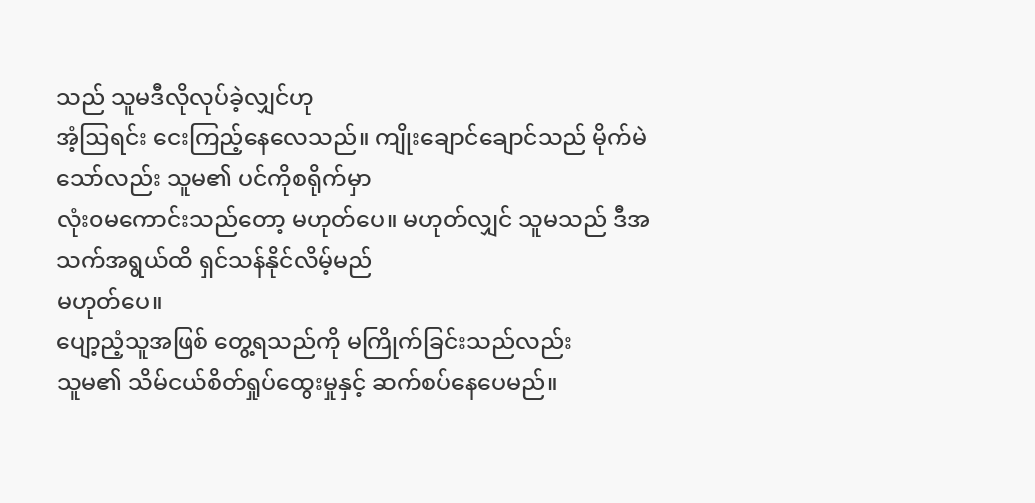သည် သူမဒီလိုလုပ်ခဲ့လျှင်ဟု
အံ့ဩရင်း ငေးကြည့်နေလေသည်။ ကျိုးချောင်ချောင်သည် မိုက်မဲသော်လည်း သူမ၏ ပင်ကိုစရိုက်မှာ
လုံး၀မကောင်းသည်တော့ မဟုတ်ပေ။ မဟုတ်လျှင် သူမသည် ဒီအသက်အရွယ်ထိ ရှင်သန်နိုင်လိမ့်မည်
မဟုတ်ပေ။
ပျော့ညံ့သူအဖြစ် တွေ့ရသည်ကို မကြိုက်ခြင်းသည်လည်း
သူမ၏ သိမ်ငယ်စိတ်ရှုပ်ထွေးမှုနှင့် ဆက်စပ်နေပေမည်။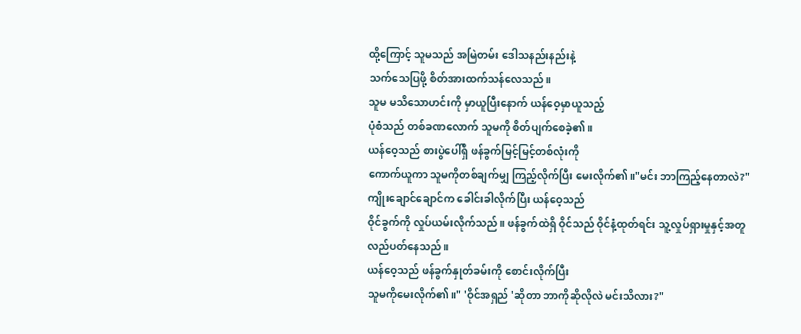ထို့ကြောင့် သူမသည် အမြဲတမ်း ဒေါသနည်းနည်းနဲ့
သက်သေပြဖို့ စိတ်အားထက်သန်လေသည်။
သူမ မသိသောဟင်းကို မှာယူပြီးနောက် ယန်ဝေ့မှာယူသည့်
ပုံစံသည် တစ်ခဏလောက် သူမကို စိတ်ပျက်စေခဲ့၏။
ယန်ဝေ့သည် စားပွဲပေါ်ရှိ ဖန်ခွက်မြင့်မြင့်တစ်လုံးကို
ကောက်ယူကာ သူမကိုတစ်ချက်မျှ ကြည့်လိုက်ပြီး မေးလိုက်၏။"မင်း ဘာကြည့်နေတာလဲ?"
ကျိုးချောင်ချောင်က ခေါင်းခါလိုက်ပြီး ယန်ဝေ့သည်
ဝိုင်ခွက်ကို လှုပ်ယမ်းလိုက်သည်။ ဖန်ခွက်ထဲရှိ ဝိုင်သည် ဝိုင်နံ့ထုတ်ရင်း သူ့လှုပ်ရှားမှုနှင့်အတူ
လည်ပတ်နေသည်။
ယန်ဝေ့သည် ဖန်ခွက်နှုတ်ခမ်းကို စောင်းလိုက်ပြီး
သူမကိုမေးလိုက်၏။" 'ဝိုင်အရှည် 'ဆိုတာ ဘာကိုဆိုလိုလဲ မင်းသိလား?"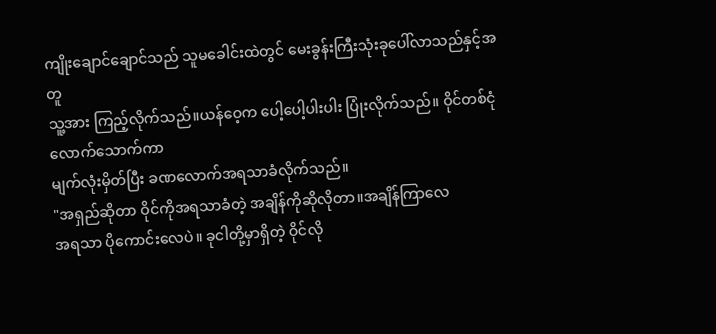ကျိုးချောင်ချောင်သည် သူမခေါင်းထဲတွင် မေးခွန်းကြီးသုံးခုပေါ်လာသည်နှင့်အတူ
သူ့အား ကြည့်လိုက်သည်။ယန်ဝေ့က ပေါ့ပေါ့ပါးပါး ပြုံးလိုက်သည်။ ဝိုင်တစ်ငုံလောက်သောက်ကာ
မျက်လုံးမှိတ်ပြီး ခဏလောက်အရသာခံလိုက်သည်။
"အရှည်ဆိုတာ ဝိုင်ကိုအရသာခံတဲ့ အချိန်ကိုဆိုလိုတာ။အချိန်ကြာလေ
အရသာ ပိုကောင်းလေပဲ။ ခုငါတို့မှာရှိတဲ့ ဝိုင်လို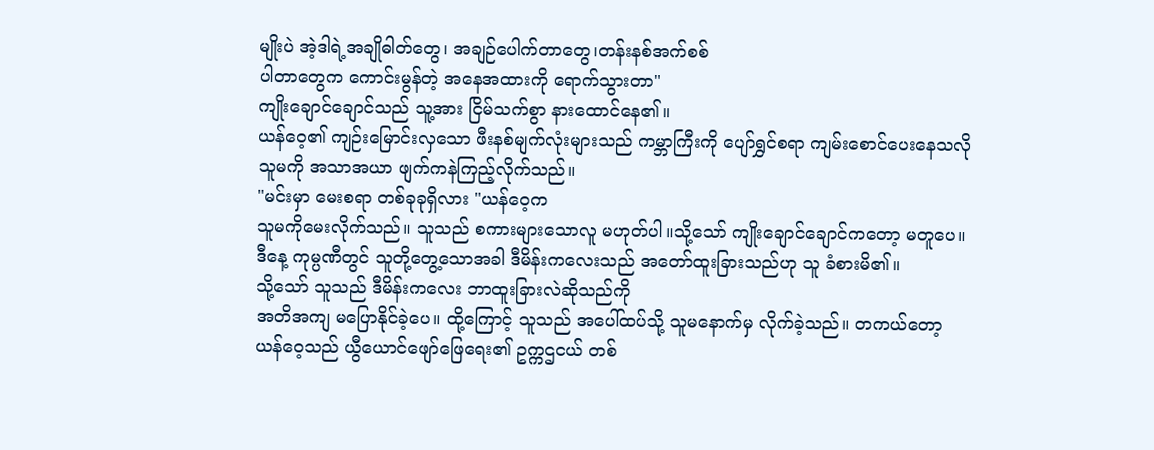မျိုးပဲ အဲ့ဒါရဲ့အချိုဓါတ်တွေ၊ အချဉ်ပေါက်တာတွေ၊တန်းနစ်အက်စစ်
ပါတာတွေက ကောင်းမွန်တဲ့ အနေအထားကို ရောက်သွားတာ"
ကျိုးချောင်ချောင်သည် သူ့အား ငြိမ်သက်စွာ နားထောင်နေ၏။
ယန်ဝေ့၏ ကျဉ်းမြောင်းလှသော ဖီးနစ်မျက်လုံးများသည် ကမ္ဘာကြီးကို ပျော်ရွှင်စရာ ကျမ်းစောင်ပေးနေသလို
သူမကို အသာအယာ ဖျက်ကနဲကြည့်လိုက်သည်။
"မင်းမှာ မေးစရာ တစ်ခုခုရှိလား "ယန်ဝေ့က
သူမကိုမေးလိုက်သည်။ သူသည် စကားများသောလူ မဟုတ်ပါ။သို့သော် ကျိုးချောင်ချောင်ကတော့ မတူပေ။
ဒီနေ့ ကုမ္ပဏီတွင် သူတို့တွေ့သောအခါ ဒီမိန်းကလေးသည် အတော်ထူးခြားသည်ဟု သူ ခံစားမိ၏။
သို့သော် သူသည် ဒီမိန်းကလေး ဘာထူးခြားလဲဆိုသည်ကို
အတိအကျ မပြောနိုင်ခဲ့ပေ။ ထို့ကြောင့် သူသည် အပေါ်ထပ်သို့ သူမနောက်မှ လိုက်ခဲ့သည်။ တကယ်တော့
ယန်ဝေ့သည် ယွီယောင်ဖျော်ဖြေရေး၏ ဥက္ကဌငယ် တစ်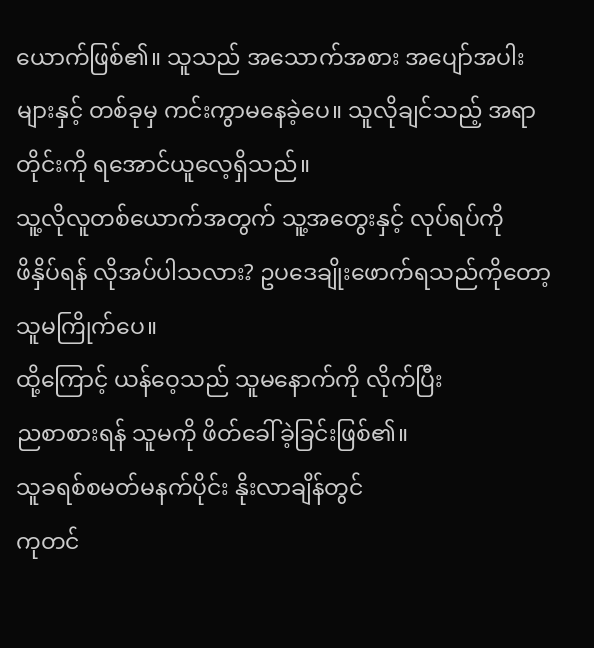ယောက်ဖြစ်၏။ သူသည် အသောက်အစား အပျော်အပါး
များနှင့် တစ်ခုမှ ကင်းကွာမနေခဲ့ပေ။ သူလိုချင်သည့် အရာတိုင်းကို ရအောင်ယူလေ့ရှိသည်။
သူ့လိုလူတစ်ယောက်အတွက် သူ့အတွေးနှင့် လုပ်ရပ်ကို
ဖိနှိပ်ရန် လိုအပ်ပါသလား? ဥပဒေချိုးဖောက်ရသည်ကိုတော့ သူမကြိုက်ပေ။
ထို့ကြောင့် ယန်ဝေ့သည် သူမနောက်ကို လိုက်ပြီး
ညစာစားရန် သူမကို ဖိတ်ခေါ်ခဲ့ခြင်းဖြစ်၏။
သူခရစ်စမတ်မနက်ပိုင်း နိုးလာချိန်တွင်
ကုတင်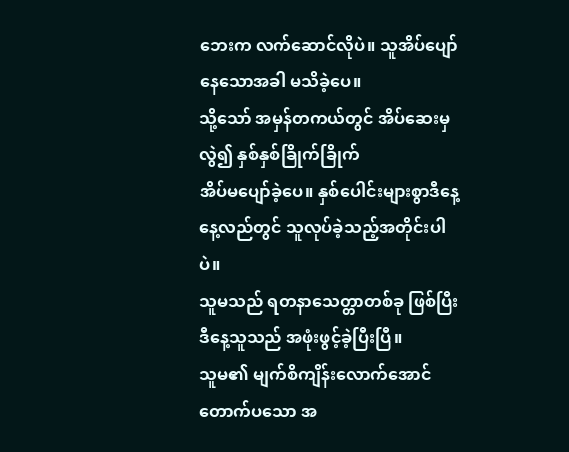ဘေးက လက်ဆောင်လိုပဲ။ သူအိပ်ပျော်နေသောအခါ မသိခဲ့ပေ။
သို့သော် အမှန်တကယ်တွင် အိပ်ဆေးမှလွဲ၍ နှစ်နှစ်ခြိုက်ခြိုက်
အိပ်မပျော်ခဲ့ပေ။ နှစ်ပေါင်းများစွာဒီနေ့နေ့လည်တွင် သူလုပ်ခဲ့သည့်အတိုင်းပါပဲ။
သူမသည် ရတနာသေတ္တာတစ်ခု ဖြစ်ပြီး ဒီနေ့သူသည် အဖုံးဖွင့်ခဲ့ပြီးပြီ။
သူမ၏ မျက်စိကျိန်းလောက်အောင် တောက်ပသော အ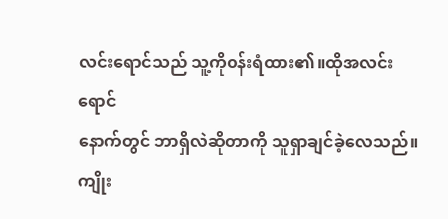လင်းရောင်သည် သူ့ကို၀န်းရံထား၏။ထိုအလင်းရောင်
နောက်တွင် ဘာရှိလဲဆိုတာကို သူရှာချင်ခဲ့လေသည်။
ကျိုး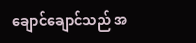ချောင်ချောင်သည် အ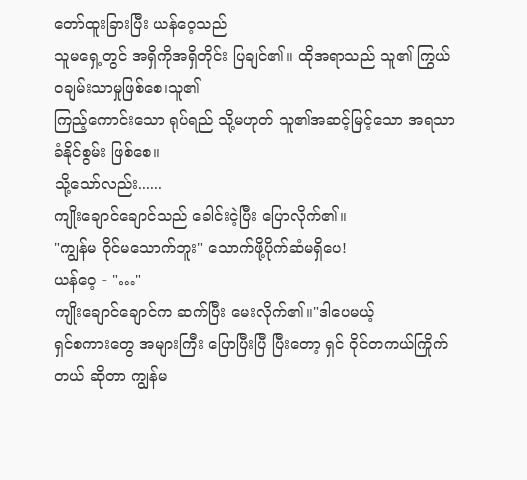တော်ထူးခြားပြီး ယန်ဝေ့သည်
သူမရှေ့တွင် အရှိကိုအရှိတိုင်း ပြချင်၏။ ထိုအရာသည် သူ၏ ကြွယ်၀ချမ်းသာမှုဖြစ်စေ၊သူ၏
ကြည့်ကောင်းသော ရုပ်ရည် သို့မဟုတ် သူ၏အဆင့်မြင့်သော အရသာခံနိုင်စွမ်း ဖြစ်စေ။
သို့သော်လည်း......
ကျိုးချောင်ချောင်သည် ခေါင်းငဲ့ပြီး ပြောလိုက်၏။
"ကျွန်မ ဝိုင်မသောက်ဘူး" သောက်ဖို့ပိုက်ဆံမရှိပေ!
ယန်ဝေ့ - "…"
ကျိုးချောင်ချောင်က ဆက်ပြီး မေးလိုက်၏။"ဒါပေမယ့်
ရှင်စကားတွေ အများကြီး ပြောပြီးပြီ ပြီးတော့ ရှင် ဝိုင်တကယ်ကြိုက်တယ် ဆိုတာ ကျွန်မ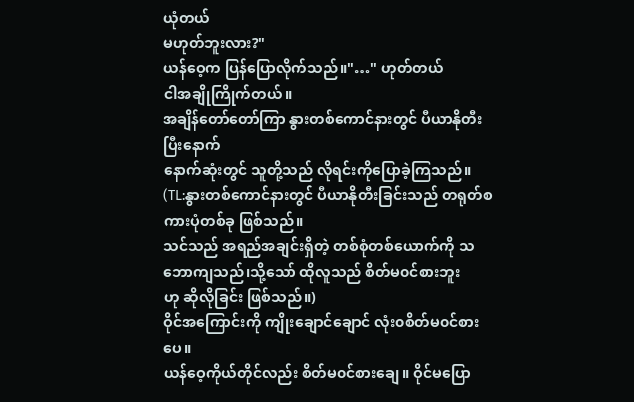ယုံတယ်
မဟုတ်ဘူးလား?"
ယန်ဝေ့က ပြန်ပြောလိုက်သည်။"…" ဟုတ်တယ်
ငါအချိုကြိုက်တယ်။
အချိန်တော်တော်ကြာ နွားတစ်ကောင်နားတွင် ပီယာနိုတီးပြီးနောက်
နောက်ဆုံးတွင် သူတို့သည် လိုရင်းကိုပြောခဲ့ကြသည်။
(TL:နွားတစ်ကောင်နားတွင် ပီယာနိုတီးခြင်းသည် တရုတ်စကားပုံတစ်ခု ဖြစ်သည်။
သင်သည် အရည်အချင်းရှိတဲ့ တစ်စုံတစ်ယောက်ကို သဘောကျသည်၊သို့သော် ထိုလူသည် စိတ်မ၀င်စားဘူး
ဟု ဆိုလိုခြင်း ဖြစ်သည်။)
ဝိုင်အကြောင်းကို ကျိုးချောင်ချောင် လုံး၀စိတ်မ၀င်စားပေ။
ယန်ဝေ့ကိုယ်တိုင်လည်း စိတ်မ၀င်စားချေ။ ဝိုင်မပြော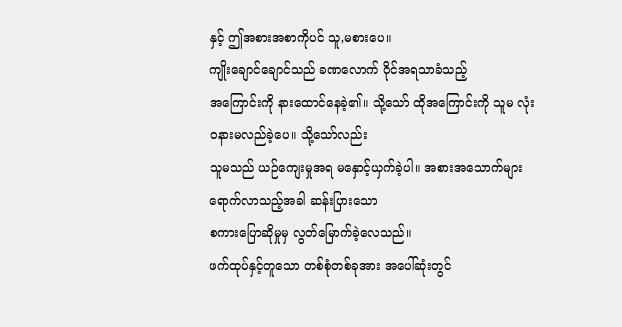နှင့် ဤအစားအစာကိုပင် သူ,မစားပေ။
ကျိုးချောင်ချောင်သည် ခဏလောက် ဝိုင်အရသာခံသည့်
အကြောင်းကို နားထောင်နေခဲ့၏။ သို့သော် ထိုအကြောင်းကို သူမ လုံး၀နားမလည်ခဲ့ပေ။ သို့သော်လည်း
သူမသည် ယဉ်ကျေးမှုအရ မနှောင့်ယှက်ခဲ့ပါ။ အစားအသောက်များ ရောက်လာသည့်အခါ ဆန်းပြားသော
စကားပြောဆိုမှုမှ လွတ်မြောက်ခဲ့လေသည်။
ဖက်ထုပ်နှင့်တူသော တစ်စုံတစ်ခုအား အပေါ်ဆုံးတွင်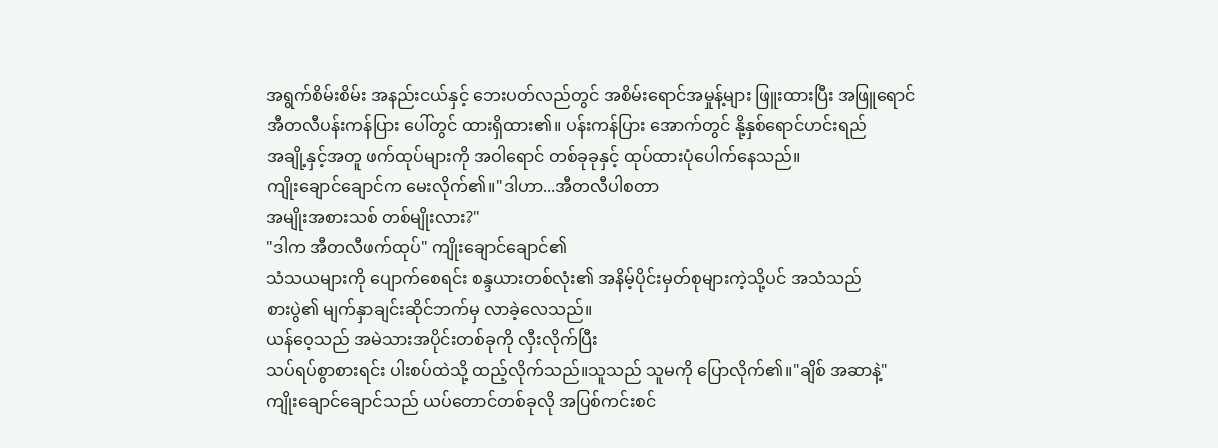အရွက်စိမ်းစိမ်း အနည်းငယ်နှင့် ဘေးပတ်လည်တွင် အစိမ်းရောင်အမှုန့်များ ဖြူးထားပြီး အဖြူရောင်
အီတလီပန်းကန်ပြား ပေါ်တွင် ထားရှိထား၏။ ပန်းကန်ပြား အောက်တွင် နို့နှစ်ရောင်ဟင်းရည်
အချို့နှင့်အတူ ဖက်ထုပ်များကို အဝါရောင် တစ်ခုခုနှင့် ထုပ်ထားပုံပေါက်နေသည်။
ကျိုးချောင်ချောင်က မေးလိုက်၏။"ဒါဟာ...အီတလီပါစတာ
အမျိုးအစားသစ် တစ်မျိုးလား?"
"ဒါက အီတလီဖက်ထုပ်" ကျိုးချောင်ချောင်၏
သံသယများကို ပျောက်စေရင်း စန္ဒယားတစ်လုံး၏ အနိမ့်ပိုင်းမှတ်စုများကဲ့သို့ပင် အသံသည်
စားပွဲ၏ မျက်နှာချင်းဆိုင်ဘက်မှ လာခဲ့လေသည်။
ယန်ဝေ့သည် အမဲသားအပိုင်းတစ်ခုကို လှီးလိုက်ပြီး
သပ်ရပ်စွာစားရင်း ပါးစပ်ထဲသို့ ထည့်လိုက်သည်။သူသည် သူမကို ပြောလိုက်၏။"ချိစ် အဆာနဲ့"
ကျိုးချောင်ချောင်သည် ယပ်တောင်တစ်ခုလို အပြစ်ကင်းစင်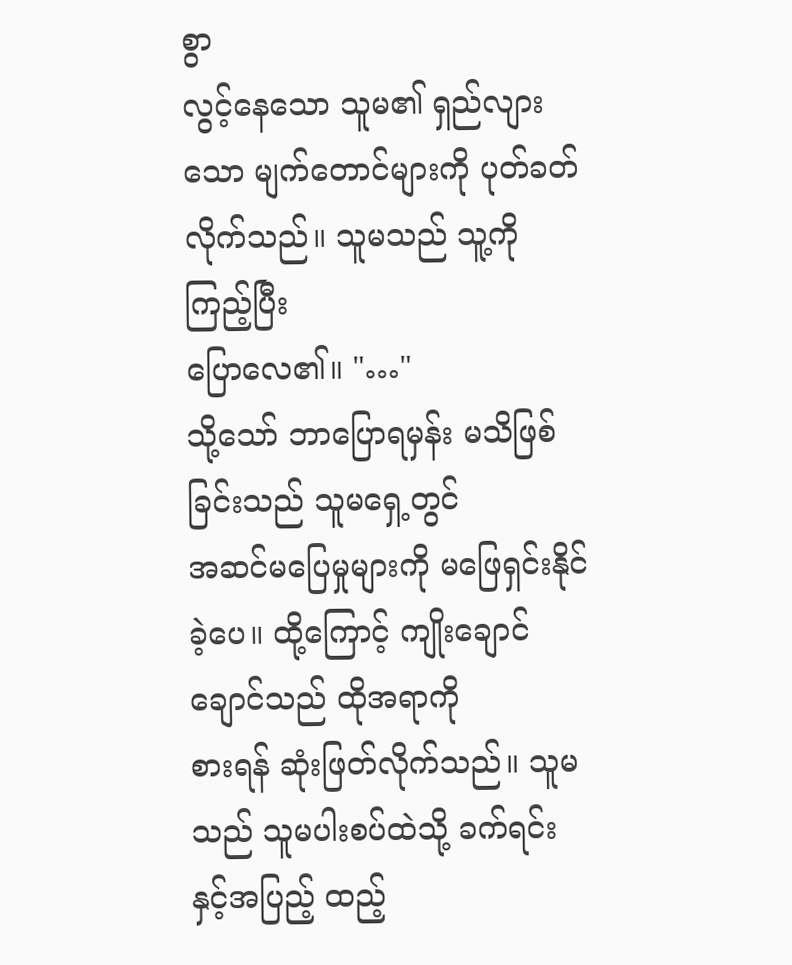စွာ
လွင့်နေသော သူမ၏ ရှည်လျားသော မျက်တောင်များကို ပုတ်ခတ်လိုက်သည်။ သူမသည် သူ့ကိုကြည့်ပြီး
ပြောလေ၏။ "…"
သို့သော် ဘာပြောရမှန်း မသိဖြစ်ခြင်းသည် သူမရှေ့တွင်
အဆင်မပြေမှုများကို မဖြေရှင်းနိုင်ခဲ့ပေ။ ထို့ကြောင့် ကျိုးချောင်ချောင်သည် ထိုအရာကို
စားရန် ဆုံးဖြတ်လိုက်သည်။ သူမသည် သူမပါးစပ်ထဲသို့ ခက်ရင်းနှင့်အပြည့် ထည့်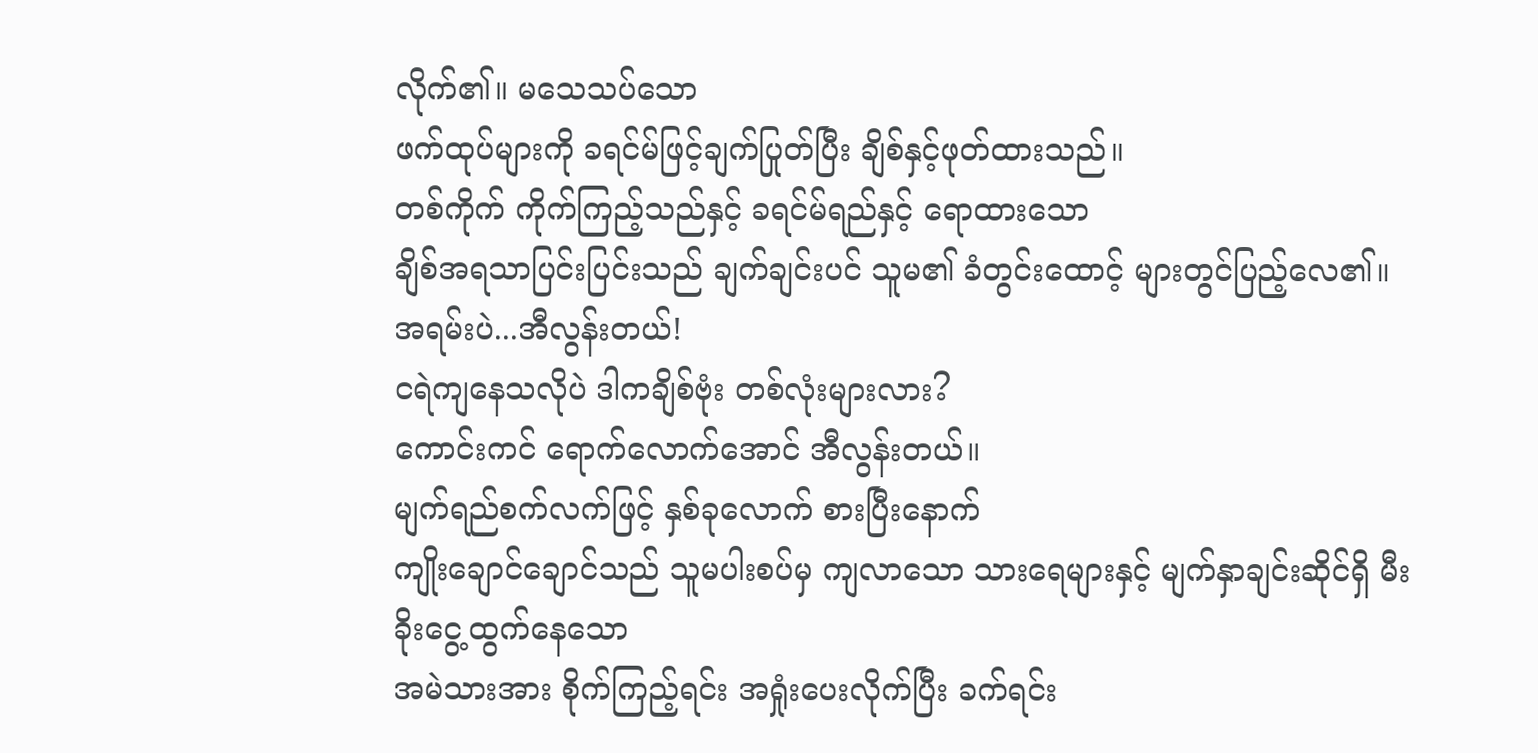လိုက်၏။ မသေသပ်သော
ဖက်ထုပ်များကို ခရင်မ်ဖြင့်ချက်ပြုတ်ပြီး ချိစ်နှင့်ဖုတ်ထားသည်။
တစ်ကိုက် ကိုက်ကြည့်သည်နှင့် ခရင်မ်ရည်နှင့် ရောထားသော
ချိစ်အရသာပြင်းပြင်းသည် ချက်ချင်းပင် သူမ၏ ခံတွင်းထောင့် များတွင်ပြည့်လေ၏။
အရမ်းပဲ...အီလွန်းတယ်!
ငရဲကျနေသလိုပဲ ဒါကချိစ်ဗုံး တစ်လုံးများလား?
ကောင်းကင် ရောက်လောက်အောင် အီလွန်းတယ်။
မျက်ရည်စက်လက်ဖြင့် နှစ်ခုလောက် စားပြီးနောက်
ကျိုးချောင်ချောင်သည် သူမပါးစပ်မှ ကျလာသော သားရေများနှင့် မျက်နှာချင်းဆိုင်ရှိ မီးခိုးငွေ့ထွက်နေသော
အမဲသားအား စိုက်ကြည့်ရင်း အရှုံးပေးလိုက်ပြီး ခက်ရင်း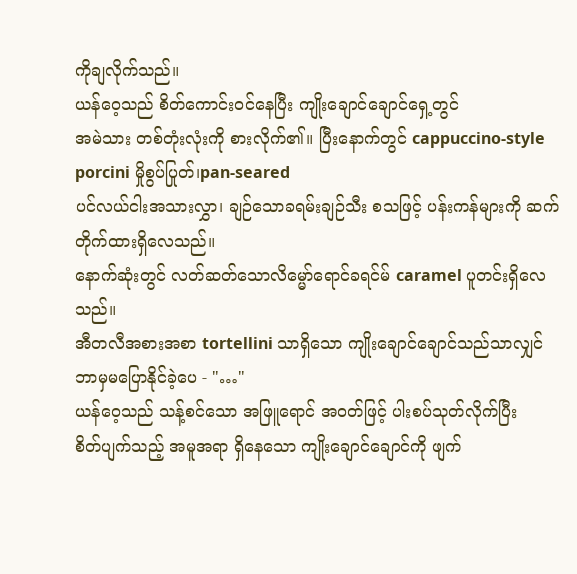ကိုချလိုက်သည်။
ယန်ဝေ့သည် စိတ်ကောင်း၀င်နေပြီး ကျိုးချောင်ချောင်ရှေ့တွင်
အမဲသား တစ်တုံးလုံးကို စားလိုက်၏။ ပြီးနောက်တွင် cappuccino-style porcini မှိုစွပ်ပြုတ်၊pan-seared
ပင်လယ်ငါးအသားလွှာ၊ ချဉ်သောခရမ်းချဉ်သီး စသဖြင့် ပန်းကန်များကို ဆက်တိုက်ထားရှိလေသည်။
နောက်ဆုံးတွင် လတ်ဆတ်သောလိမ္မော်ရောင်ခရင်မ် caramel ပူတင်းရှိလေသည်။
အီတလီအစားအစာ tortellini သာရှိသော ကျိုးချောင်ချောင်သည်သာလျှင်
ဘာမှမပြောနိုင်ခဲ့ပေ - "…"
ယန်ဝေ့သည် သန့်စင်သော အဖြူရောင် အ၀တ်ဖြင့် ပါးစပ်သုတ်လိုက်ပြီး
စိတ်ပျက်သည့် အမူအရာ ရှိနေသော ကျိုးချောင်ချောင်ကို ဖျက်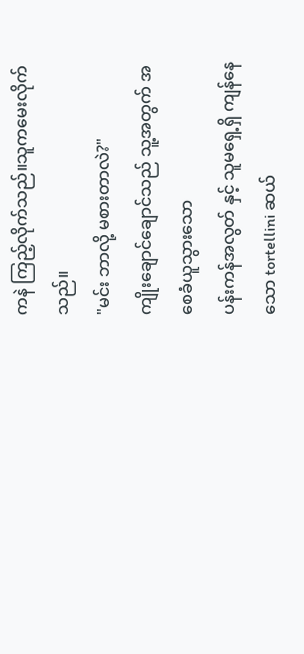ကနဲ ကြည့်လိုက်သည်။သူကမေးလိုက်သည်။
"မင်း ဘာလို့ မစားတာလဲ?"
ကျိုးချောင်ချောင်သည် သူ့အတွက် အစေခံယူသွားသော
ပန်းကန်အလွတ် နှင့် သူမရှေ့ရှိ ကျန်နေသော tortellini ဆယ်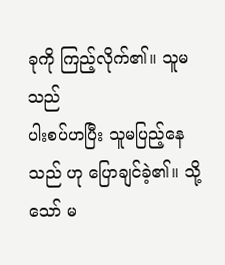ခုကို ကြည့်လိုက်၏။ သူမသည်
ပါးစပ်ဟပြီး သူမပြည့်နေသည် ဟု ပြောချင်ခဲ့၏။ သို့သော် မ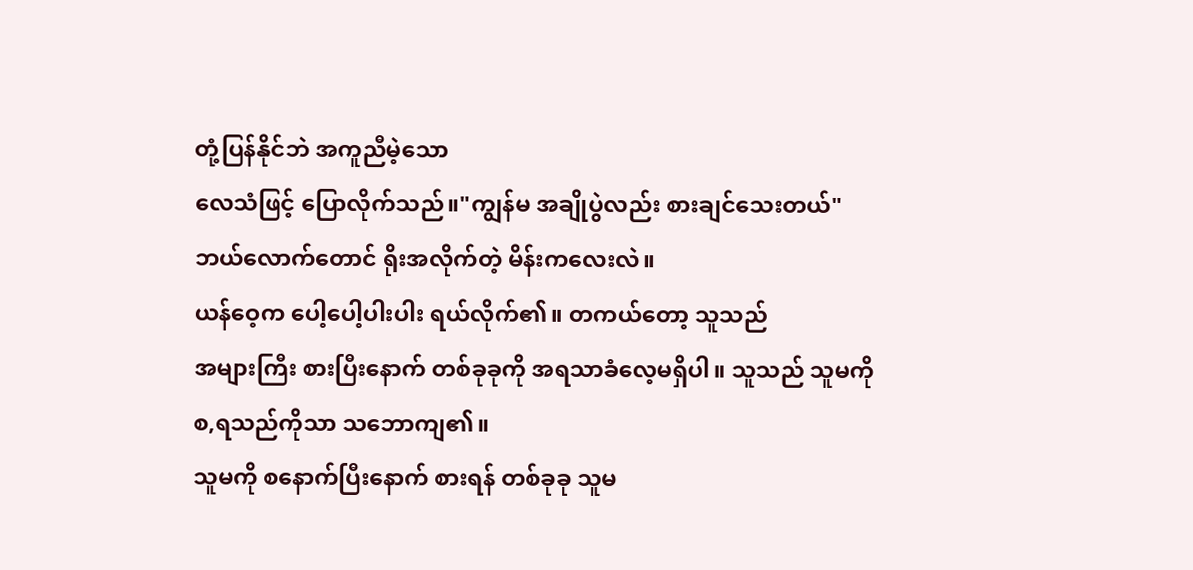တုံ့ပြန်နိုင်ဘဲ အကူညီမဲ့သော
လေသံဖြင့် ပြောလိုက်သည်။"ကျွန်မ အချိုပွဲလည်း စားချင်သေးတယ်"
ဘယ်လောက်တောင် ရိုးအလိုက်တဲ့ မိန်းကလေးလဲ။
ယန်ဝေ့က ပေါ့ပေါ့ပါးပါး ရယ်လိုက်၏။ တကယ်တော့ သူသည်
အများကြီး စားပြီးနောက် တစ်ခုခုကို အရသာခံလေ့မရှိပါ။ သူသည် သူမကို စ,ရသည်ကိုသာ သဘောကျ၏။
သူမကို စနောက်ပြီးနောက် စားရန် တစ်ခုခု သူမ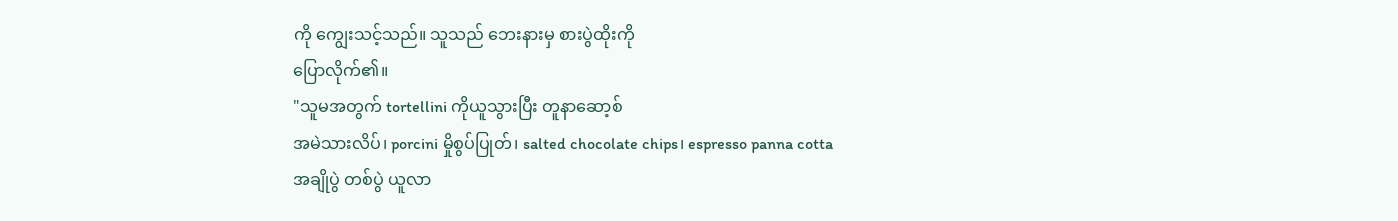ကို ကျွေးသင့်သည်။ သူသည် ဘေးနားမှ စားပွဲထိုးကို
ပြောလိုက်၏။
"သူမအတွက် tortellini ကိုယူသွားပြီး တူနာဆော့စ်
အမဲသားလိပ်၊ porcini မှိုစွပ်ပြုတ်၊ salted chocolate chips၊ espresso panna cotta
အချိုပွဲ တစ်ပွဲ ယူလာ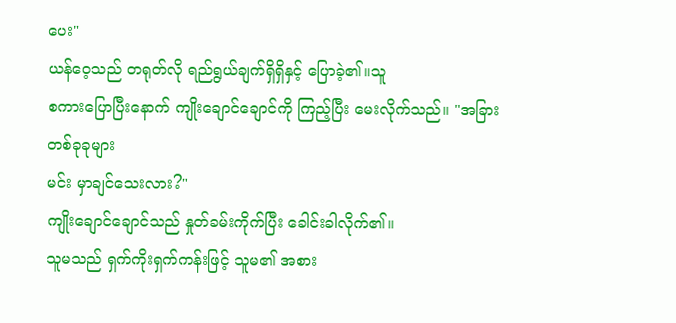ပေး"
ယန်ဝေ့သည် တရုတ်လို ရည်ရွယ်ချက်ရှိရှိနှင့် ပြောခဲ့၏။သူ
စကားပြောပြီးနောက် ကျိုးချောင်ချောင်ကို ကြည့်ပြီး မေးလိုက်သည်။ "အခြား တစ်ခုခုများ
မင်း မှာချင်သေးလား?"
ကျိုးချောင်ချောင်သည် နှုတ်ခမ်းကိုက်ပြီး ခေါင်းခါလိုက်၏။
သူမသည် ရှက်ကိုးရှက်ကန်းဖြင့် သူမ၏ အစား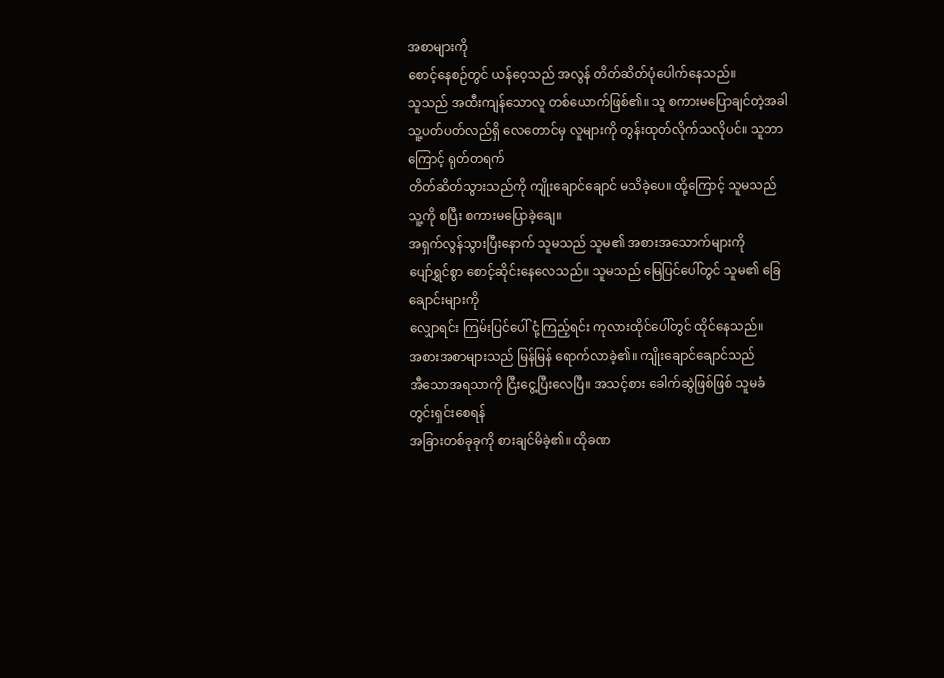အစာများကို
စောင့်နေစဉ်တွင် ယန်ဝေ့သည် အလွန် တိတ်ဆိတ်ပုံပေါက်နေသည်။
သူသည် အထီးကျန်သောလူ တစ်ယောက်ဖြစ်၏။ သူ စကားမပြောချင်တဲ့အခါ
သူ့ပတ်ပတ်လည်ရှိ လေတောင်မှ လူများကို တွန်းထုတ်လိုက်သလိုပင်။ သူဘာကြောင့် ရုတ်တရက်
တိတ်ဆိတ်သွားသည်ကို ကျိုးချောင်ချောင် မသိခဲ့ပေ။ ထို့ကြောင့် သူမသည် သူ့ကို စပြီး စကားမပြောခဲ့ချေ။
အရှက်လွန်သွားပြီးနောက် သူမသည် သူမ၏ အစားအသောက်များကို
ပျော်ရွှင်စွာ စောင့်ဆိုင်းနေလေသည်။ သူမသည် မြေပြင်ပေါ်တွင် သူမ၏ ခြေချောင်းများကို
လျှောရင်း ကြမ်းပြင်ပေါ် ငုံ့ကြည့်ရင်း ကုလားထိုင်ပေါ်တွင် ထိုင်နေသည်။
အစားအစာများသည် မြန်မြန် ရောက်လာခဲ့၏။ ကျိုးချောင်ချောင်သည်
အီသောအရသာကို ငြီးငွေ့ပြီးလေပြီ။ အသင့်စား ခေါက်ဆွဲဖြစ်ဖြစ် သူမခံတွင်းရှင်းစေရန်
အခြားတစ်ခုခုကို စားချင်မိခဲ့၏။ ထိုခဏ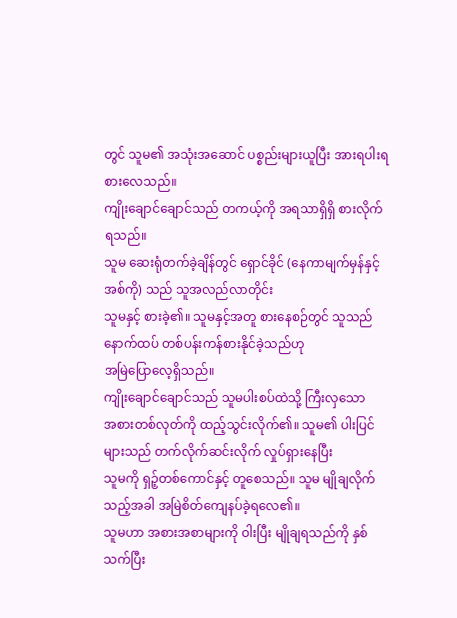တွင် သူမ၏ အသုံးအဆောင် ပစ္စည်းများယူပြီး အားရပါးရ
စားလေသည်။
ကျိုးချောင်ချောင်သည် တကယ့်ကို အရသာရှိရှိ စားလိုက်ရသည်။
သူမ ဆေးရုံတက်ခဲ့ချိန်တွင် ရှောင်ခိုင် (နေကာမျက်မှန်နှင့်အစ်ကို) သည် သူအလည်လာတိုင်း
သူမနှင့် စားခဲ့၏။ သူမနှင့်အတူ စားနေစဉ်တွင် သူသည် နောက်ထပ် တစ်ပန်းကန်စားနိုင်ခဲ့သည်ဟု
အမြဲပြောလေ့ရှိသည်။
ကျိုးချောင်ချောင်သည် သူမပါးစပ်ထဲသို့ ကြီးလှသော
အစားတစ်လုတ်ကို ထည့်သွင်းလိုက်၏။ သူမ၏ ပါးပြင်များသည် တက်လိုက်ဆင်းလိုက် လှုပ်ရှားနေပြီး
သူမကို ရှဉ့်တစ်ကောင်နှင့် တူစေသည်။ သူမ မျိုချလိုက်သည့်အခါ အမြဲစိတ်ကျေနပ်ခဲ့ရလေ၏။
သူမဟာ အစားအစာများကို ဝါးပြီး မျိုချရသည်ကို နှစ်သက်ပြီး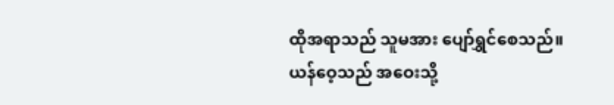ထိုအရာသည် သူမအား ပျော်ရွှင်စေသည်။
ယန်ဝေ့သည် အဝေးသို့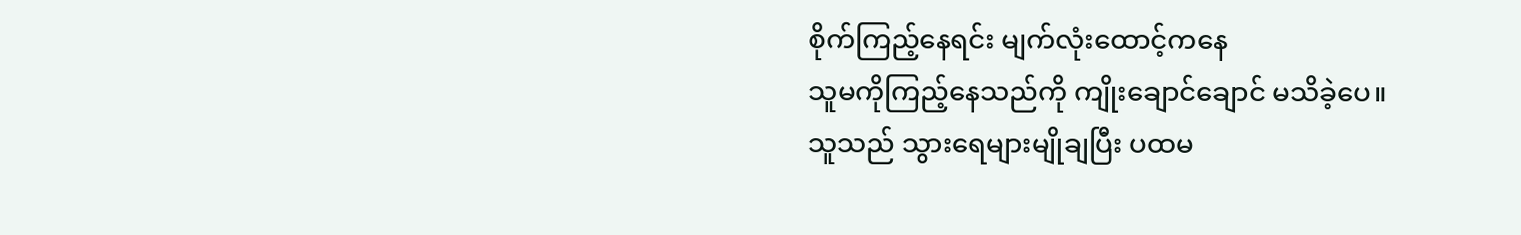စိုက်ကြည့်နေရင်း မျက်လုံးထောင့်ကနေ
သူမကိုကြည့်နေသည်ကို ကျိုးချောင်ချောင် မသိခဲ့ပေ။
သူသည် သွားရေများမျိုချပြီး ပထမ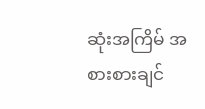ဆုံးအကြိမ် အစားစားချင်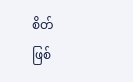စိတ်
ဖြစ်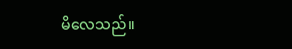မိလေသည်။